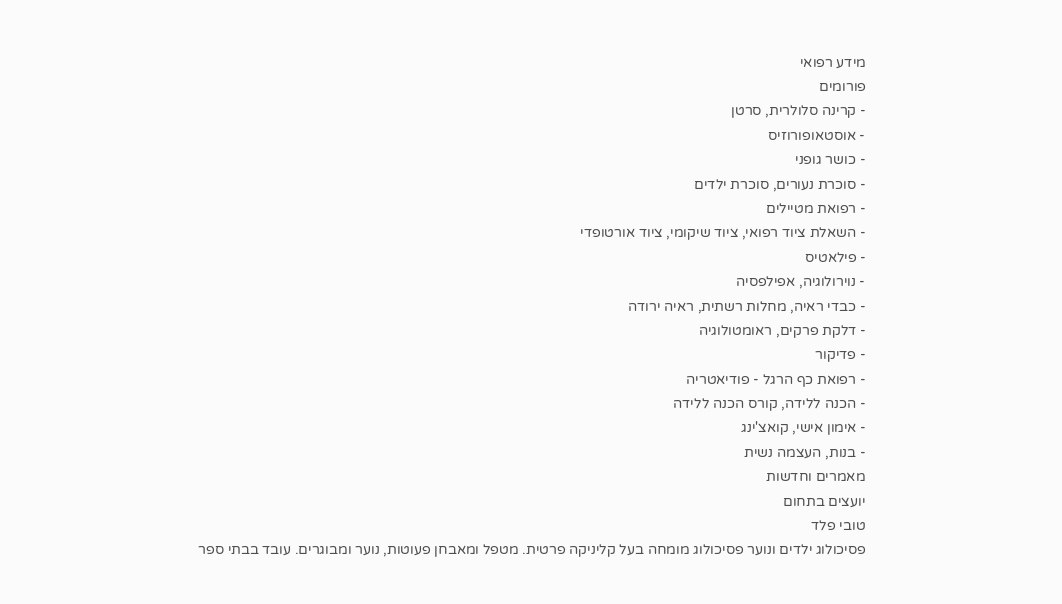מידע רפואי
פורומים
- קרינה סלולרית, סרטן
- אוסטאופורוזיס
- כושר גופני
- סוכרת נעורים, סוכרת ילדים
- רפואת מטיילים
- השאלת ציוד רפואי, ציוד שיקומי, ציוד אורטופדי
- פילאטיס
- נוירולוגיה, אפילפסיה
- כבדי ראיה, מחלות רשתית, ראיה ירודה
- דלקת פרקים, ראומטולוגיה
- פדיקור
- רפואת כף הרגל - פודיאטריה
- הכנה ללידה, קורס הכנה ללידה
- אימון אישי, קואצ'ינג
- בנות, העצמה נשית
מאמרים וחדשות
יועצים בתחום
טובי פלד
פסיכולוג ילדים ונוער פסיכולוג מומחה בעל קליניקה פרטית. מטפל ומאבחן פעוטות, נוער ומבוגרים. עובד בבתי ספר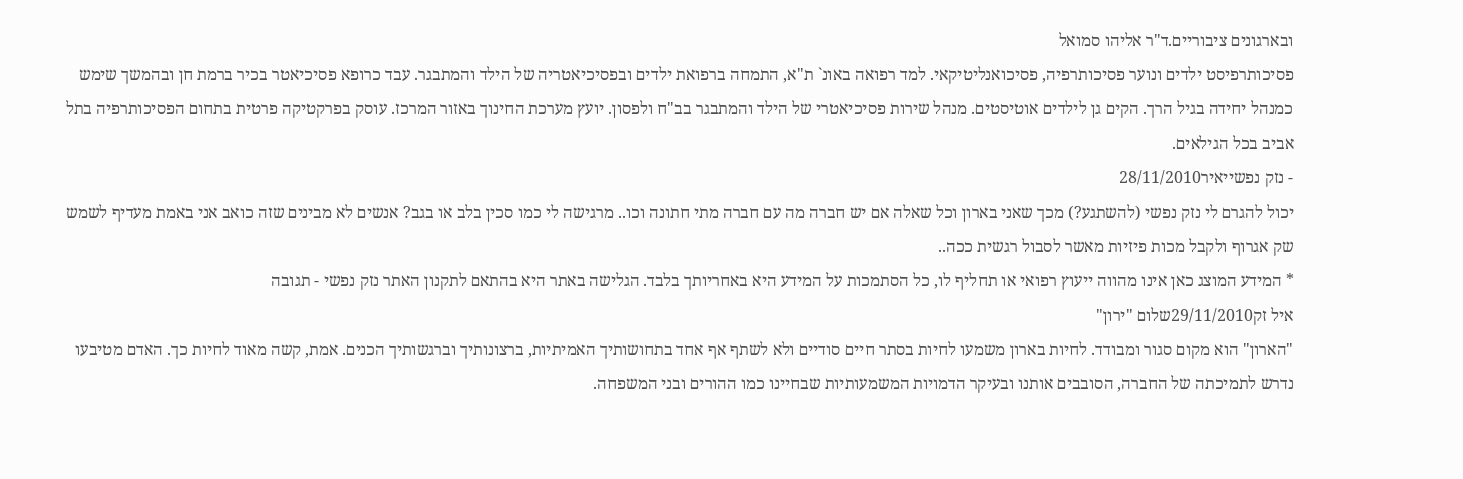ובארגונים ציבוריים.ד"ר אליהו סמואל
פסיכותרפיסט ילדים ונוער פסיכותרפיה, פסיכואנליטיקאי. למד רפואה באונ` ת"א, התמחה ברפואת ילדים ובפסיכיאטריה של הילד והמתבגר. עבד כרופא פסיכיאטר בכיר ברמת חן ובהמשך שימש כמנהל יחידה בגיל הרך. הקים גן לילדים אוטיסטים. מנהל שירות פסיכיאטרי של הילד והמתבגר בב"ח ולפסון. יועץ מערכת החינוך באזור המרכז. עוסק בפרקטיקה פרטית בתחום הפסיכותרפיה בתל אביב בכל הגילאים.
- נזק נפשייאיר28/11/2010
יכול להגרם לי נזק נפשי (להשתגע?) מכך שאני בארון וכל שאלה אם יש חברה מה עם חברה מתי חתונה וכו.. מרגישה לי כמו סכין בלב או בגב? אנשים לא מבינים שזה כואב אני באמת מעדיף לשמש שק אגרוף ולקבל מכות פיזיות מאשר לסבול רגשית ככה..
* המידע המוצג כאן אינו מהווה ייעוץ רפואי או תחליף לו, כל הסתמכות על המידע היא באחריותך בלבד. הגלישה באתר היא בהתאם לתקנון האתר נזק נפשי - תגובה
איל זק29/11/2010שלום "ירון"
"הארון" הוא מקום סגור ומבודד. לחיות בארון משמעו לחיות בסתר חיים סודיים ולא לשתף אף אחד בתחושותיך האמיתיות, ברצונותיך וברגשותיך הכנים. אמת, קשה מאוד לחיות כך. האדם מטיבעו נדרש לתמיכתה של החברה, הסובבים אותנו ובעיקר הדמויות המשמעותיות שבחיינו כמו ההורים ובני המשפחה.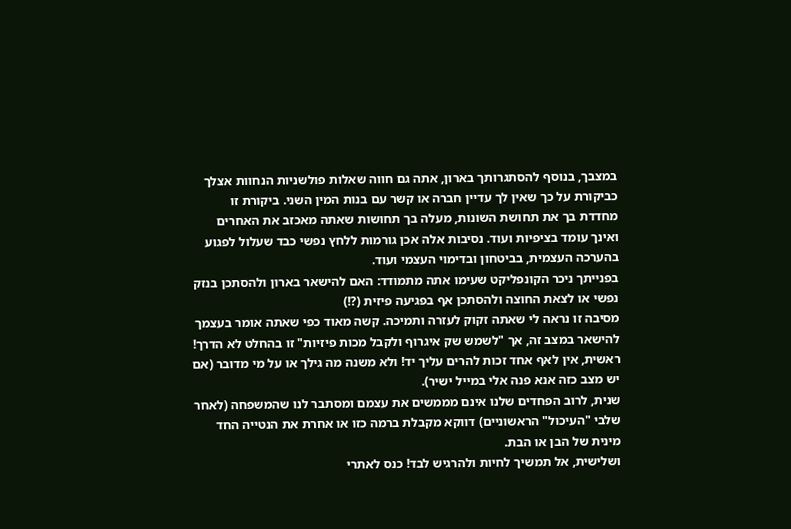במצבך, בנוסף להסתגרותך בארון, אתה גם חווה שאלות פולשניות הנחוות אצלך כביקורת על כך שאין לך עדיין חברה או קשר עם בנות המין השני. ביקורת זו מחדדת בך את תחושת השונות, מעלה בך תחושות שאתה מאכזב את האחרים ואינך עומד בציפיות ועוד. נסיבות אלה אכן גורמות ללחץ נפשי כבד שעלול לפגוע בהערכה העצמית, בביטחון ובדימוי העצמי ועוד.
בפנייתך ניכר הקונפליקט שעימו אתה מתמודד: האם להישאר בארון ולהסתכן בנזק נפשי או לצאת החוצה ולהסתכן אף בפגיעה פיזית (?!)
מסיבה זו נראה לי שאתה זקוק לעזרה ותמיכה. קשה מאוד כפי שאתה אומר בעצמך להישאר במצב זה, אך "לשמש שק איגרוף ולקבל מכות פיזיות" זו בהחלט לא הדרך!
ראשית, אין לאף אחד זכות להרים עליך יד! ולא משנה מה גילך או על מי מדובר (אם יש מצב כזה אנא פנה אלי במייל ישיר).
שנית, לרוב הפחדים שלנו אינם מממשים את עצמם ומסתבר לנו שהמשפחה (לאחר שלבי "העיכול" הראשוניים) דווקא מקבלת ברמה כזו או אחרת את הנטייה החד מינית של הבן או הבת.
ושלישית, אל תמשיך לחיות ולהרגיש לבד! כנס לאתרי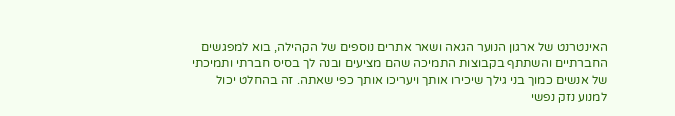האינטרנט של ארגון הנוער הגאה ושאר אתרים נוספים של הקהילה, בוא למפגשים החברתיים והשתתף בקבוצות התמיכה שהם מציעים ובנה לך בסיס חברתי ותמיכתי של אנשים כמוך בני גילך שיכירו אותך ויעריכו אותך כפי שאתה. זה בהחלט יכול למנוע נזק נפשי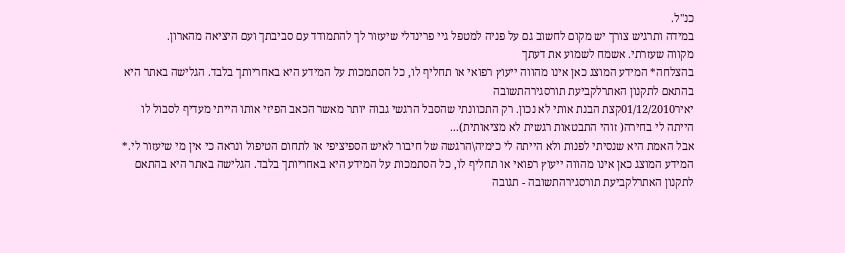כנ"ל.
במידה ותרגיש צורך יש מקום לחשוב גם על פניה למטפל גיי פרינדלי שיעזור לך להתמודד עם סביבתך ועם היציאה מהארון.
מקווה שעזרתי. אשמח לשמוע את דעתך
בהצלחה* המידע המוצג כאן אינו מהווה ייעוץ רפואי או תחליף לו, כל הסתמכות על המידע היא באחריותך בלבד. הגלישה באתר היא בהתאם לתקנון האתרלקביעת תורסגירהתשובה
יאיר01/12/2010קצת הבנת אותי לא נכון. רק התכוונתי שהסבל הרגשי גבוה יותר מאשר הכאב הפיזי אותו הייתי מעדיף לסבול לו הייתה לי בחירה( זוהי התבטאות רגשית לא מציאותית)...
אבל האמת היא שנסיתי לפנות ולא הייתה לי כימיה\הרגשה של חיבור לאיש הספיציפי או לתחום הטיפול ונראה כי אין מי שיעזור לי.* המידע המוצג כאן אינו מהווה ייעוץ רפואי או תחליף לו, כל הסתמכות על המידע היא באחריותך בלבד. הגלישה באתר היא בהתאם לתקנון האתרלקביעת תורסגירהתשובה - תגובה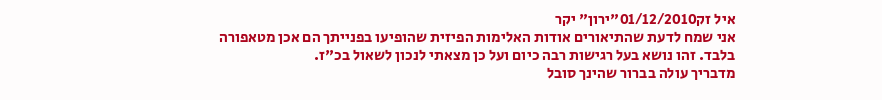איל זק01/12/2010"ירון" יקר
אני שמח לדעת שהתיאורים אודות האלימות הפיזית שהופיעו בפנייתך הם אכן מטאפורה בלבד. זהו נושא בעל רגישות רבה כיום ועל כן מצאתי לנכון לשאול בכ"ז.
מדבריך עולה בברור שהינך סובל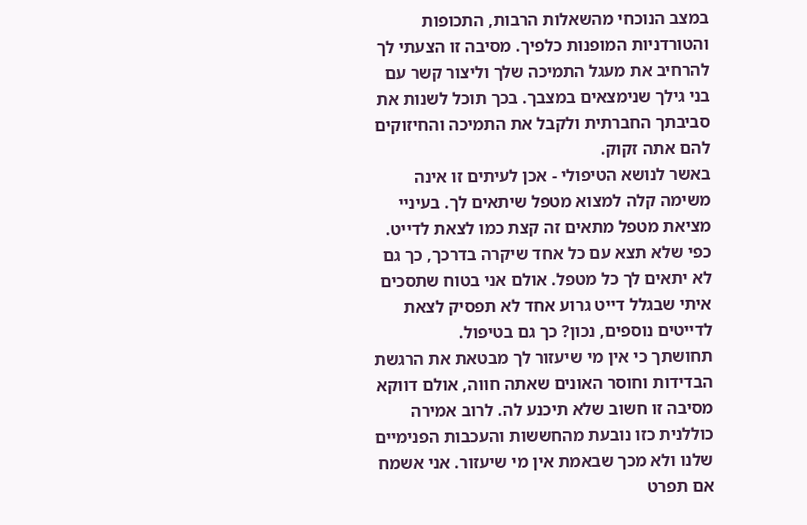במצב הנוכחי מהשאלות הרבות, התכופות והטורדניות המופנות כלפיך. מסיבה זו הצעתי לך להרחיב את מעגל התמיכה שלך וליצור קשר עם בני גילך שנימצאים במצבך. בכך תוכל לשנות את סביבתך החברתית ולקבל את התמיכה והחיזוקים להם אתה זקוק.
באשר לנושא הטיפולי - אכן לעיתים זו אינה משימה קלה למצוא מטפל שיתאים לך. בעיניי מציאת מטפל מתאים זה קצת כמו לצאת לדייט. כפי שלא תצא עם כל אחד שיקרה בדרכך, כך גם לא יתאים לך כל מטפל. אולם אני בטוח שתסכים איתי שבגלל דייט גרוע אחד לא תפסיק לצאת לדייטים נוספים, נכון? כך גם בטיפול.
תחושתך כי אין מי שיעזור לך מבטאת את הרגשת הבדידות וחוסר האונים שאתה חווה, אולם דווקא מסיבה זו חשוב שלא תיכנע לה. לרוב אמירה כוללנית כזו נובעת מהחששות והעכבות הפנימיים שלנו ולא מכך שבאמת אין מי שיעזור. אני אשמח אם תפרט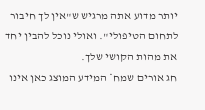יותר מדוע אתה מרגיש ש"אין לך חיבור לתחום הטיפולי". ואולי נוכל להבין יחד את מהות הקושי שלך.
חג אורים שמח* המידע המוצג כאן אינו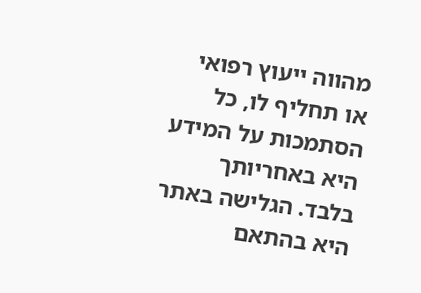מהווה ייעוץ רפואי או תחליף לו, כל הסתמכות על המידע היא באחריותך בלבד. הגלישה באתר היא בהתאם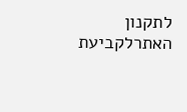לתקנון האתרלקביעת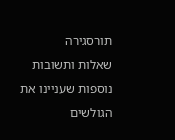תורסגירה
שאלות ותשובות נוספות שעניינו את הגולשים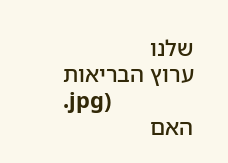שלנו
ערוץ הבריאות
.jpg)
האם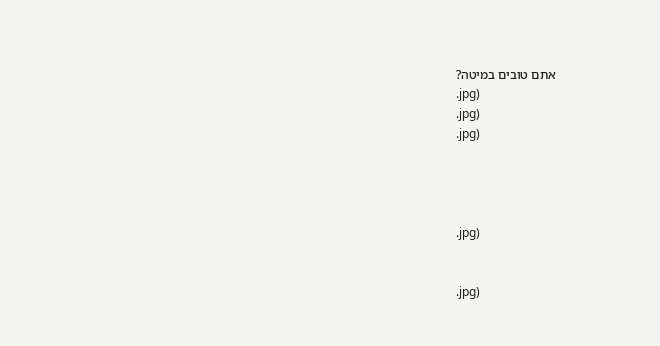אתם טובים במיטה?
.jpg)
.jpg)
.jpg)




.jpg)


.jpg)